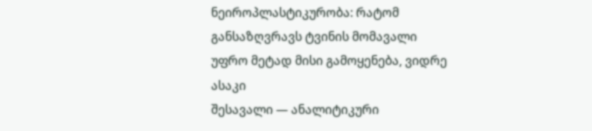ნეიროპლასტიკურობა: რატომ განსაზღვრავს ტვინის მომავალი უფრო მეტად მისი გამოყენება, ვიდრე ასაკი
შესავალი — ანალიტიკური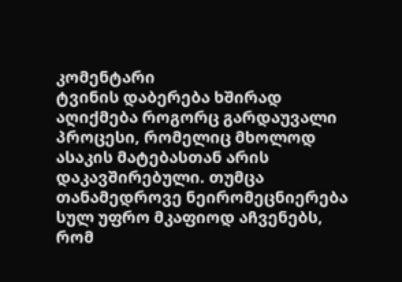კომენტარი
ტვინის დაბერება ხშირად აღიქმება როგორც გარდაუვალი პროცესი, რომელიც მხოლოდ ასაკის მატებასთან არის დაკავშირებული. თუმცა თანამედროვე ნეირომეცნიერება სულ უფრო მკაფიოდ აჩვენებს, რომ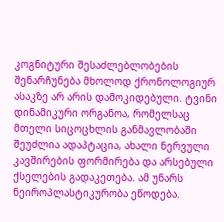კოგნიტური შესაძლებლობების შენარჩუნება მხოლოდ ქრონოლოგიურ ასაკზე არ არის დამოკიდებული. ტვინი დინამიკური ორგანოა, რომელსაც მთელი სიცოცხლის განმავლობაში შეუძლია ადაპტაცია, ახალი ნერვული კავშირების ფორმირება და არსებული ქსელების გადაკეთება. ამ უნარს ნეიროპლასტიკურობა ეწოდება.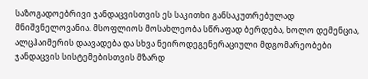საზოგადოებრივი ჯანდაცვისთვის ეს საკითხი განსაკუთრებულად მნიშვნელოვანია. მსოფლიოს მოსახლეობა სწრაფად ბერდება, ხოლო დემენცია, ალცჰაიმერის დაავადება და სხვა ნეიროდეგენერაციული მდგომარეობები ჯანდაცვის სისტემებისთვის მზარდ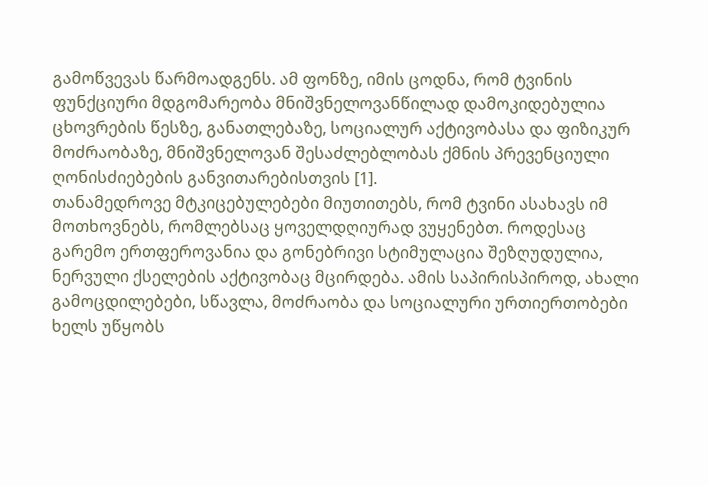გამოწვევას წარმოადგენს. ამ ფონზე, იმის ცოდნა, რომ ტვინის ფუნქციური მდგომარეობა მნიშვნელოვანწილად დამოკიდებულია ცხოვრების წესზე, განათლებაზე, სოციალურ აქტივობასა და ფიზიკურ მოძრაობაზე, მნიშვნელოვან შესაძლებლობას ქმნის პრევენციული ღონისძიებების განვითარებისთვის [1].
თანამედროვე მტკიცებულებები მიუთითებს, რომ ტვინი ასახავს იმ მოთხოვნებს, რომლებსაც ყოველდღიურად ვუყენებთ. როდესაც გარემო ერთფეროვანია და გონებრივი სტიმულაცია შეზღუდულია, ნერვული ქსელების აქტივობაც მცირდება. ამის საპირისპიროდ, ახალი გამოცდილებები, სწავლა, მოძრაობა და სოციალური ურთიერთობები ხელს უწყობს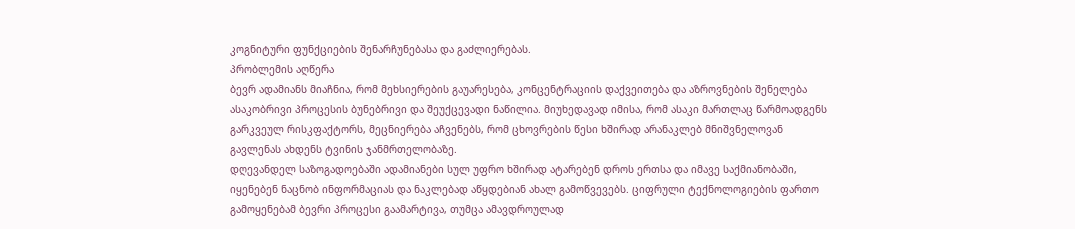კოგნიტური ფუნქციების შენარჩუნებასა და გაძლიერებას.
პრობლემის აღწერა
ბევრ ადამიანს მიაჩნია, რომ მეხსიერების გაუარესება, კონცენტრაციის დაქვეითება და აზროვნების შენელება ასაკობრივი პროცესის ბუნებრივი და შეუქცევადი ნაწილია. მიუხედავად იმისა, რომ ასაკი მართლაც წარმოადგენს გარკვეულ რისკფაქტორს, მეცნიერება აჩვენებს, რომ ცხოვრების წესი ხშირად არანაკლებ მნიშვნელოვან გავლენას ახდენს ტვინის ჯანმრთელობაზე.
დღევანდელ საზოგადოებაში ადამიანები სულ უფრო ხშირად ატარებენ დროს ერთსა და იმავე საქმიანობაში, იყენებენ ნაცნობ ინფორმაციას და ნაკლებად აწყდებიან ახალ გამოწვევებს. ციფრული ტექნოლოგიების ფართო გამოყენებამ ბევრი პროცესი გაამარტივა, თუმცა ამავდროულად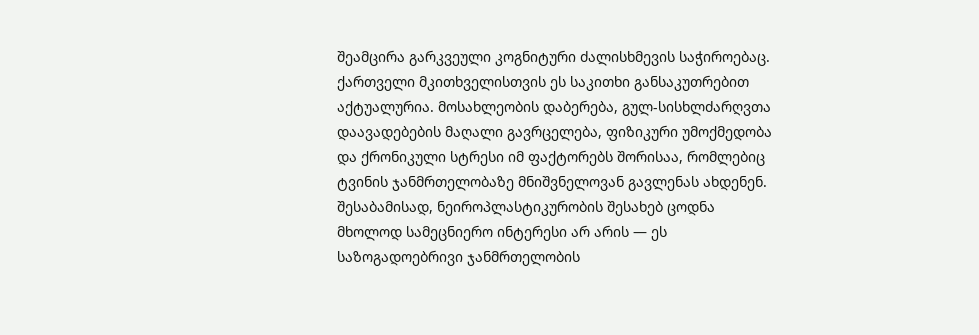შეამცირა გარკვეული კოგნიტური ძალისხმევის საჭიროებაც.
ქართველი მკითხველისთვის ეს საკითხი განსაკუთრებით აქტუალურია. მოსახლეობის დაბერება, გულ-სისხლძარღვთა დაავადებების მაღალი გავრცელება, ფიზიკური უმოქმედობა და ქრონიკული სტრესი იმ ფაქტორებს შორისაა, რომლებიც ტვინის ჯანმრთელობაზე მნიშვნელოვან გავლენას ახდენენ. შესაბამისად, ნეიროპლასტიკურობის შესახებ ცოდნა მხოლოდ სამეცნიერო ინტერესი არ არის — ეს საზოგადოებრივი ჯანმრთელობის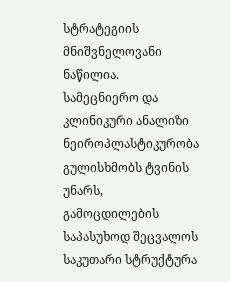სტრატეგიის მნიშვნელოვანი ნაწილია.
სამეცნიერო და კლინიკური ანალიზი
ნეიროპლასტიკურობა გულისხმობს ტვინის უნარს, გამოცდილების საპასუხოდ შეცვალოს საკუთარი სტრუქტურა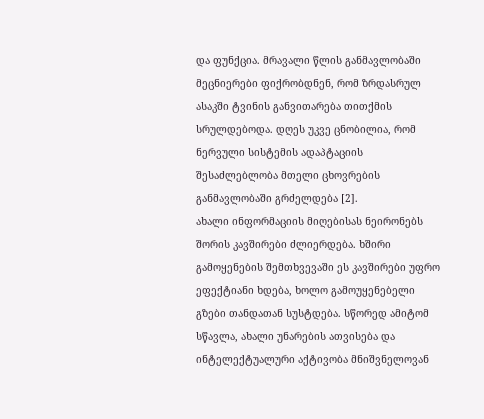და ფუნქცია. მრავალი წლის განმავლობაში მეცნიერები ფიქრობდნენ, რომ ზრდასრულ ასაკში ტვინის განვითარება თითქმის სრულდებოდა. დღეს უკვე ცნობილია, რომ ნერვული სისტემის ადაპტაციის შესაძლებლობა მთელი ცხოვრების განმავლობაში გრძელდება [2].
ახალი ინფორმაციის მიღებისას ნეირონებს შორის კავშირები ძლიერდება. ხშირი გამოყენების შემთხვევაში ეს კავშირები უფრო ეფექტიანი ხდება, ხოლო გამოუყენებელი გზები თანდათან სუსტდება. სწორედ ამიტომ სწავლა, ახალი უნარების ათვისება და ინტელექტუალური აქტივობა მნიშვნელოვან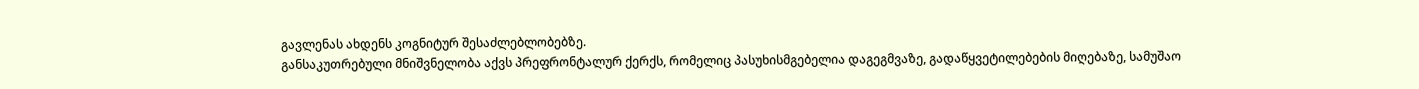გავლენას ახდენს კოგნიტურ შესაძლებლობებზე.
განსაკუთრებული მნიშვნელობა აქვს პრეფრონტალურ ქერქს, რომელიც პასუხისმგებელია დაგეგმვაზე, გადაწყვეტილებების მიღებაზე, სამუშაო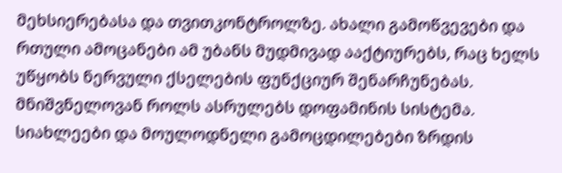მეხსიერებასა და თვითკონტროლზე. ახალი გამოწვევები და რთული ამოცანები ამ უბანს მუდმივად ააქტიურებს, რაც ხელს უწყობს ნერვული ქსელების ფუნქციურ შენარჩუნებას.
მნიშვნელოვან როლს ასრულებს დოფამინის სისტემა. სიახლეები და მოულოდნელი გამოცდილებები ზრდის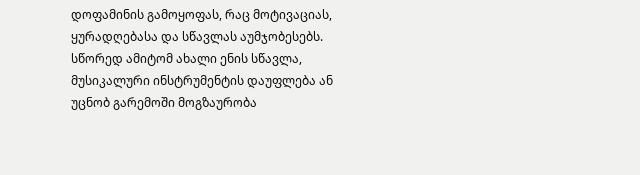დოფამინის გამოყოფას, რაც მოტივაციას, ყურადღებასა და სწავლას აუმჯობესებს. სწორედ ამიტომ ახალი ენის სწავლა, მუსიკალური ინსტრუმენტის დაუფლება ან უცნობ გარემოში მოგზაურობა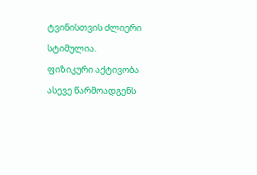ტვინისთვის ძლიერი სტიმულია.
ფიზიკური აქტივობა ასევე წარმოადგენს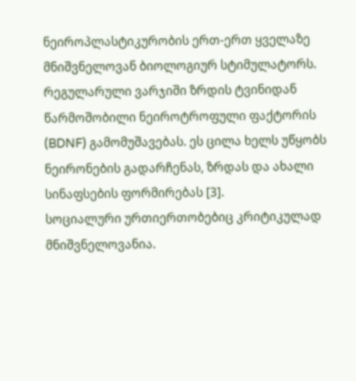ნეიროპლასტიკურობის ერთ-ერთ ყველაზე მნიშვნელოვან ბიოლოგიურ სტიმულატორს. რეგულარული ვარჯიში ზრდის ტვინიდან წარმოშობილი ნეიროტროფული ფაქტორის (BDNF) გამომუშავებას. ეს ცილა ხელს უწყობს ნეირონების გადარჩენას, ზრდას და ახალი სინაფსების ფორმირებას [3].
სოციალური ურთიერთობებიც კრიტიკულად მნიშვნელოვანია.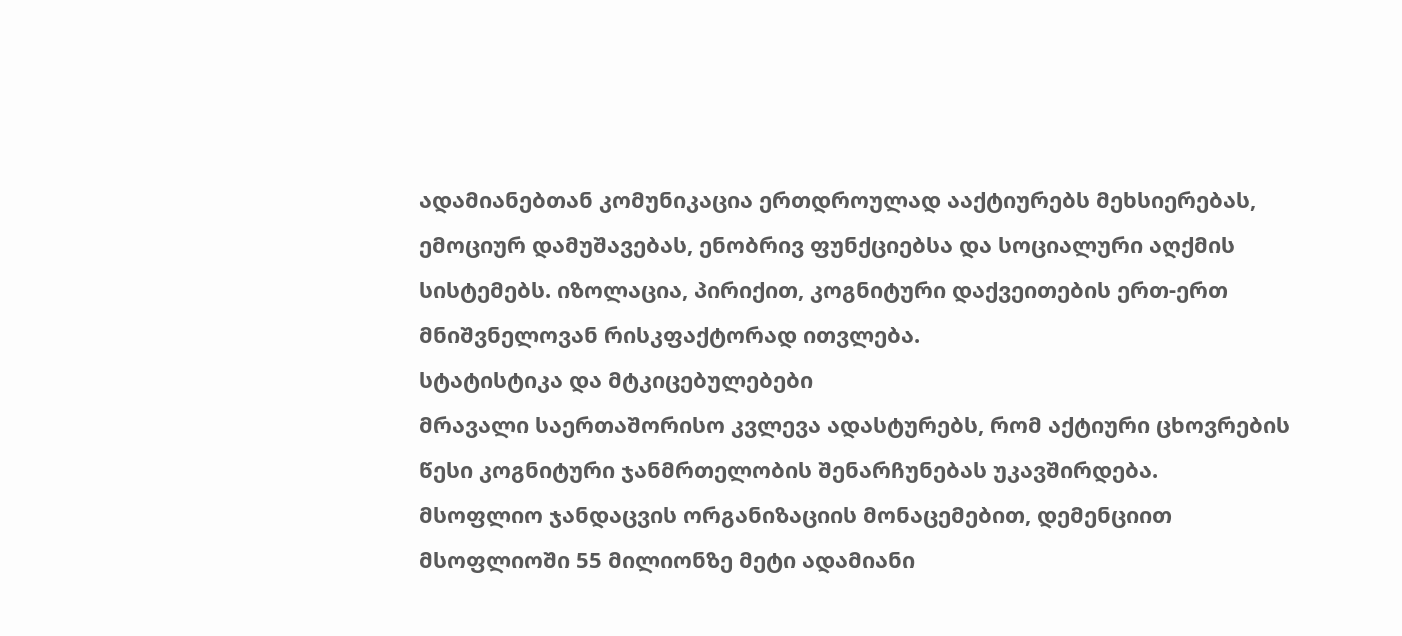ადამიანებთან კომუნიკაცია ერთდროულად ააქტიურებს მეხსიერებას, ემოციურ დამუშავებას, ენობრივ ფუნქციებსა და სოციალური აღქმის სისტემებს. იზოლაცია, პირიქით, კოგნიტური დაქვეითების ერთ-ერთ მნიშვნელოვან რისკფაქტორად ითვლება.
სტატისტიკა და მტკიცებულებები
მრავალი საერთაშორისო კვლევა ადასტურებს, რომ აქტიური ცხოვრების წესი კოგნიტური ჯანმრთელობის შენარჩუნებას უკავშირდება.
მსოფლიო ჯანდაცვის ორგანიზაციის მონაცემებით, დემენციით მსოფლიოში 55 მილიონზე მეტი ადამიანი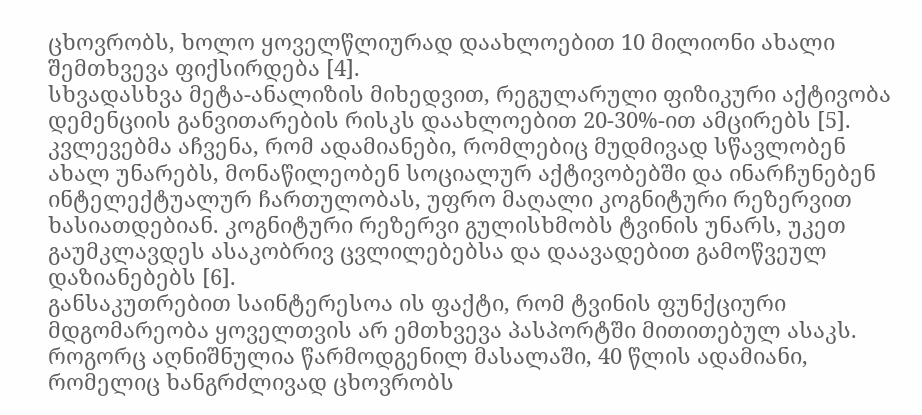ცხოვრობს, ხოლო ყოველწლიურად დაახლოებით 10 მილიონი ახალი შემთხვევა ფიქსირდება [4].
სხვადასხვა მეტა-ანალიზის მიხედვით, რეგულარული ფიზიკური აქტივობა დემენციის განვითარების რისკს დაახლოებით 20-30%-ით ამცირებს [5].
კვლევებმა აჩვენა, რომ ადამიანები, რომლებიც მუდმივად სწავლობენ ახალ უნარებს, მონაწილეობენ სოციალურ აქტივობებში და ინარჩუნებენ ინტელექტუალურ ჩართულობას, უფრო მაღალი კოგნიტური რეზერვით ხასიათდებიან. კოგნიტური რეზერვი გულისხმობს ტვინის უნარს, უკეთ გაუმკლავდეს ასაკობრივ ცვლილებებსა და დაავადებით გამოწვეულ დაზიანებებს [6].
განსაკუთრებით საინტერესოა ის ფაქტი, რომ ტვინის ფუნქციური მდგომარეობა ყოველთვის არ ემთხვევა პასპორტში მითითებულ ასაკს. როგორც აღნიშნულია წარმოდგენილ მასალაში, 40 წლის ადამიანი, რომელიც ხანგრძლივად ცხოვრობს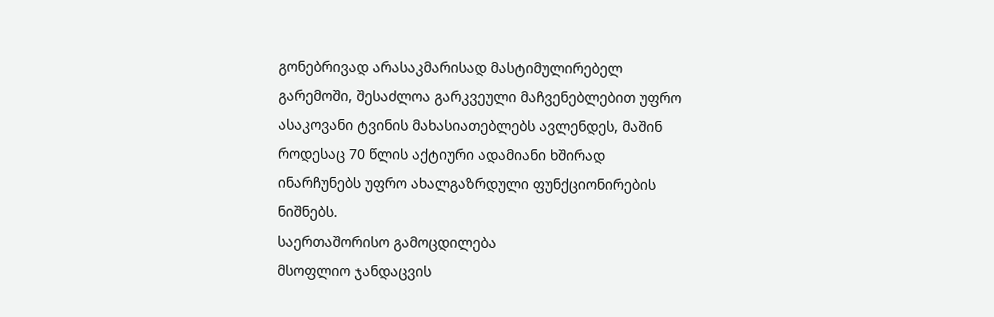გონებრივად არასაკმარისად მასტიმულირებელ გარემოში, შესაძლოა გარკვეული მაჩვენებლებით უფრო ასაკოვანი ტვინის მახასიათებლებს ავლენდეს, მაშინ როდესაც 70 წლის აქტიური ადამიანი ხშირად ინარჩუნებს უფრო ახალგაზრდული ფუნქციონირების ნიშნებს.
საერთაშორისო გამოცდილება
მსოფლიო ჯანდაცვის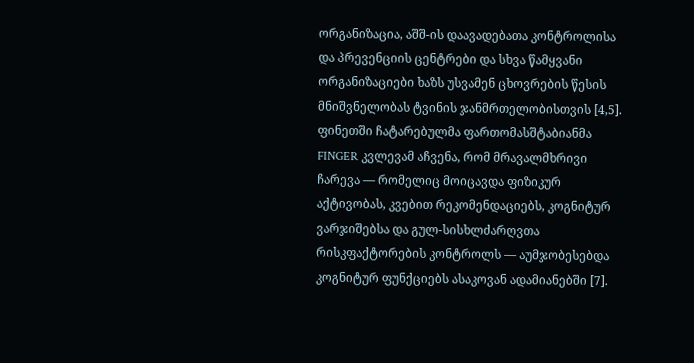ორგანიზაცია, აშშ-ის დაავადებათა კონტროლისა და პრევენციის ცენტრები და სხვა წამყვანი ორგანიზაციები ხაზს უსვამენ ცხოვრების წესის მნიშვნელობას ტვინის ჯანმრთელობისთვის [4,5].
ფინეთში ჩატარებულმა ფართომასშტაბიანმა FINGER კვლევამ აჩვენა, რომ მრავალმხრივი ჩარევა — რომელიც მოიცავდა ფიზიკურ აქტივობას, კვებით რეკომენდაციებს, კოგნიტურ ვარჯიშებსა და გულ-სისხლძარღვთა რისკფაქტორების კონტროლს — აუმჯობესებდა კოგნიტურ ფუნქციებს ასაკოვან ადამიანებში [7].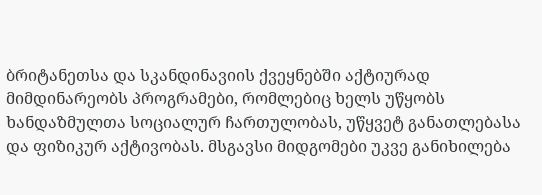ბრიტანეთსა და სკანდინავიის ქვეყნებში აქტიურად მიმდინარეობს პროგრამები, რომლებიც ხელს უწყობს ხანდაზმულთა სოციალურ ჩართულობას, უწყვეტ განათლებასა და ფიზიკურ აქტივობას. მსგავსი მიდგომები უკვე განიხილება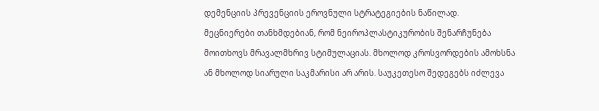დემენციის პრევენციის ეროვნული სტრატეგიების ნაწილად.
მეცნიერები თანხმდებიან, რომ ნეიროპლასტიკურობის შენარჩუნება მოითხოვს მრავალმხრივ სტიმულაციას. მხოლოდ კროსვორდების ამოხსნა ან მხოლოდ სიარული საკმარისი არ არის. საუკეთესო შედეგებს იძლევა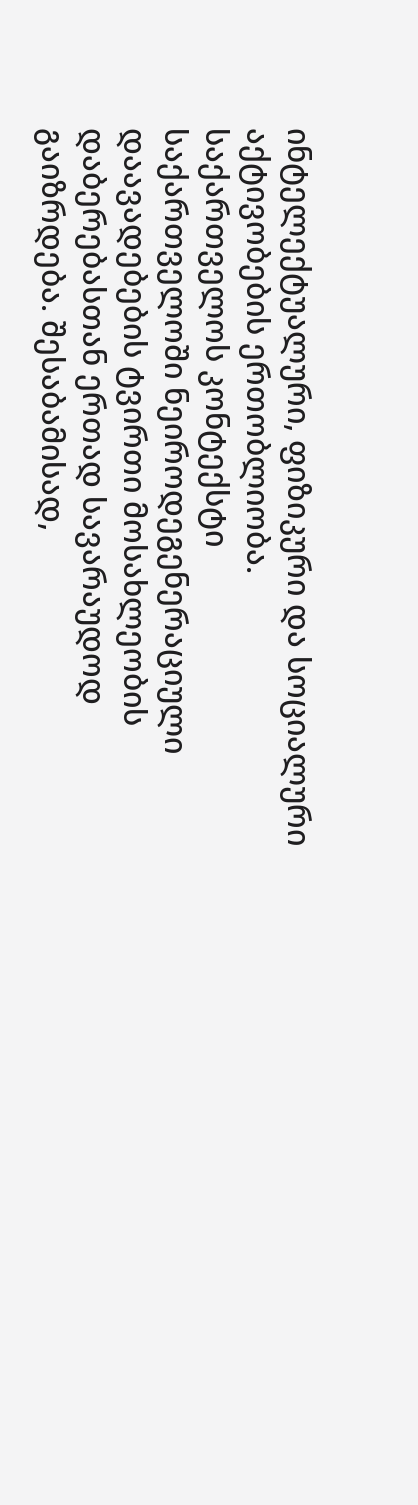ინტელექტუალური, ფიზიკური და სოციალური აქტივობების ერთობლიობა.
საქართველოს კონტექსტი
საქართველოში ნეიროდეგენერაციული დაავადებების ტვირთი მოსახლეობის დაბერებასთან ერთად სავარაუდოდ გაიზრდება. შესაბამისად,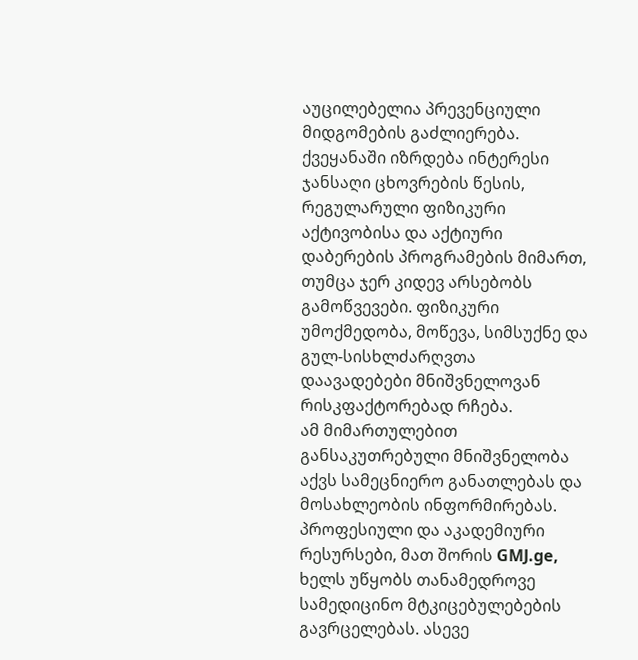აუცილებელია პრევენციული მიდგომების გაძლიერება.
ქვეყანაში იზრდება ინტერესი ჯანსაღი ცხოვრების წესის, რეგულარული ფიზიკური აქტივობისა და აქტიური დაბერების პროგრამების მიმართ, თუმცა ჯერ კიდევ არსებობს გამოწვევები. ფიზიკური უმოქმედობა, მოწევა, სიმსუქნე და გულ-სისხლძარღვთა დაავადებები მნიშვნელოვან რისკფაქტორებად რჩება.
ამ მიმართულებით განსაკუთრებული მნიშვნელობა აქვს სამეცნიერო განათლებას და მოსახლეობის ინფორმირებას. პროფესიული და აკადემიური რესურსები, მათ შორის GMJ.ge, ხელს უწყობს თანამედროვე სამედიცინო მტკიცებულებების გავრცელებას. ასევე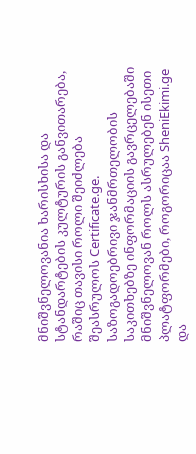მნიშვნელოვანია ხარისხისა და სტანდარტების კულტურის განვითარება, რაშიც თავისი როლი შეიძლება შეასრულოს Certificate.ge.
საზოგადოებრივი ჯანმრთელობის საკითხებზე ინფორმაციის გავრცელებაში მნიშვნელოვან როლს ასრულებენ ისეთი პლატფორმები, როგორიცაა SheniEkimi.ge და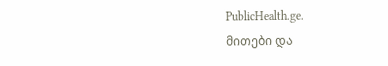PublicHealth.ge.
მითები და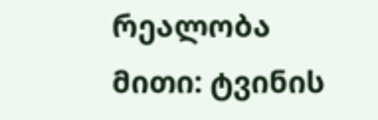რეალობა
მითი: ტვინის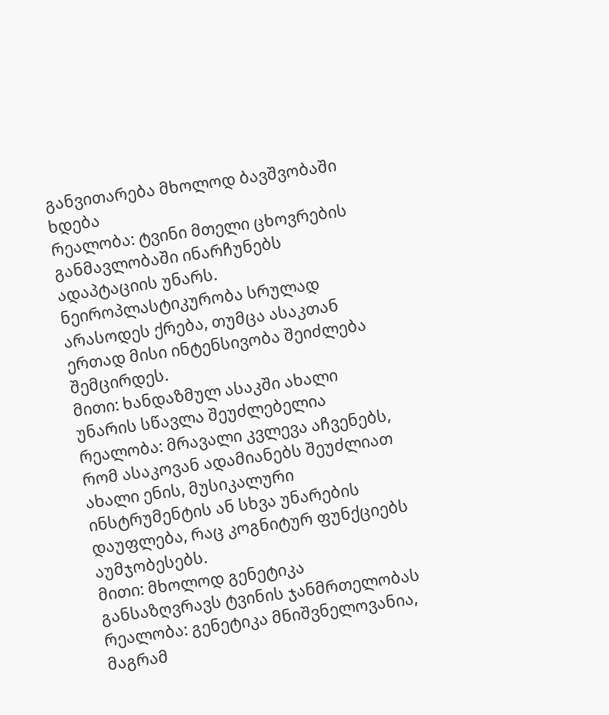განვითარება მხოლოდ ბავშვობაში ხდება
რეალობა: ტვინი მთელი ცხოვრების განმავლობაში ინარჩუნებს ადაპტაციის უნარს. ნეიროპლასტიკურობა სრულად არასოდეს ქრება, თუმცა ასაკთან ერთად მისი ინტენსივობა შეიძლება შემცირდეს.
მითი: ხანდაზმულ ასაკში ახალი უნარის სწავლა შეუძლებელია
რეალობა: მრავალი კვლევა აჩვენებს, რომ ასაკოვან ადამიანებს შეუძლიათ ახალი ენის, მუსიკალური ინსტრუმენტის ან სხვა უნარების დაუფლება, რაც კოგნიტურ ფუნქციებს აუმჯობესებს.
მითი: მხოლოდ გენეტიკა განსაზღვრავს ტვინის ჯანმრთელობას
რეალობა: გენეტიკა მნიშვნელოვანია, მაგრამ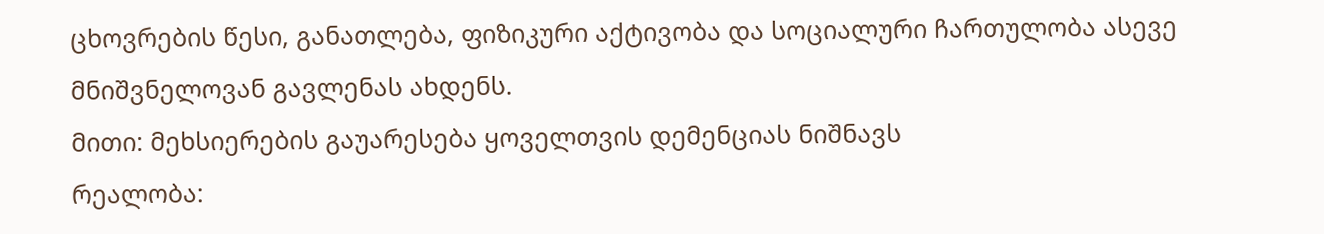ცხოვრების წესი, განათლება, ფიზიკური აქტივობა და სოციალური ჩართულობა ასევე მნიშვნელოვან გავლენას ახდენს.
მითი: მეხსიერების გაუარესება ყოველთვის დემენციას ნიშნავს
რეალობა: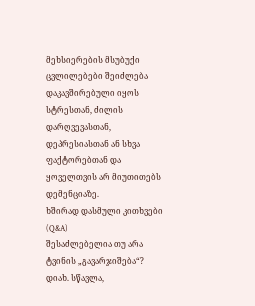მეხსიერების მსუბუქი ცვლილებები შეიძლება დაკავშირებული იყოს სტრესთან, ძილის დარღვევასთან, დეპრესიასთან ან სხვა ფაქტორებთან და ყოველთვის არ მიუთითებს დემენციაზე.
ხშირად დასმული კითხვები (Q&A)
შესაძლებელია თუ არა ტვინის „გავარჯიშება“?
დიახ. სწავლა,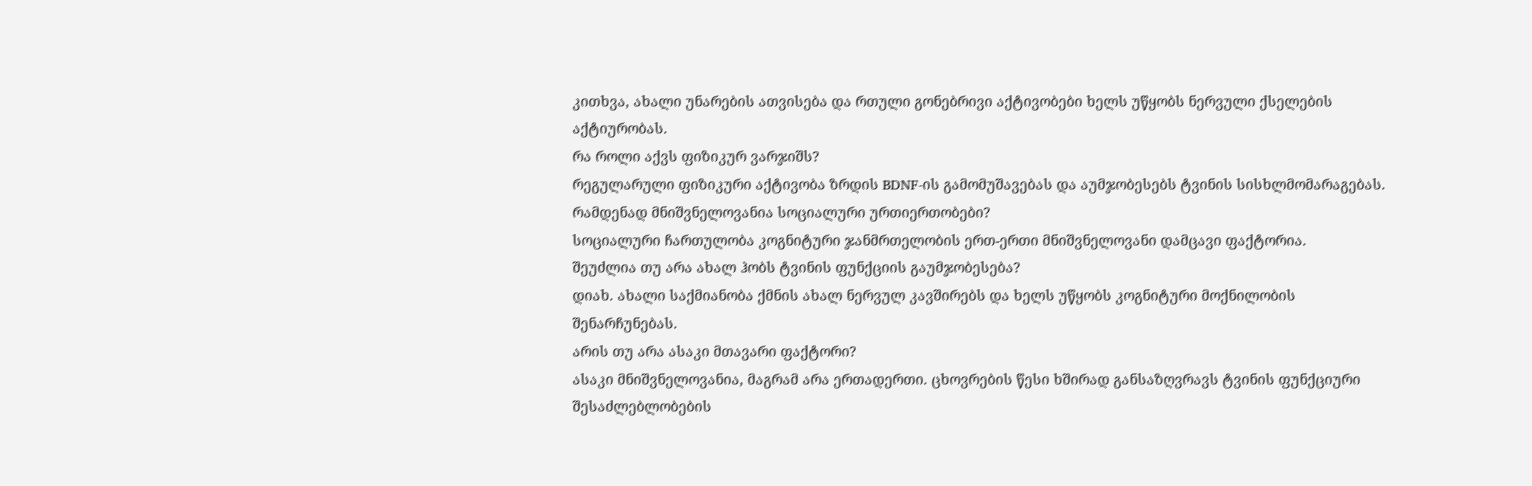კითხვა, ახალი უნარების ათვისება და რთული გონებრივი აქტივობები ხელს უწყობს ნერვული ქსელების აქტიურობას.
რა როლი აქვს ფიზიკურ ვარჯიშს?
რეგულარული ფიზიკური აქტივობა ზრდის BDNF-ის გამომუშავებას და აუმჯობესებს ტვინის სისხლმომარაგებას.
რამდენად მნიშვნელოვანია სოციალური ურთიერთობები?
სოციალური ჩართულობა კოგნიტური ჯანმრთელობის ერთ-ერთი მნიშვნელოვანი დამცავი ფაქტორია.
შეუძლია თუ არა ახალ ჰობს ტვინის ფუნქციის გაუმჯობესება?
დიახ. ახალი საქმიანობა ქმნის ახალ ნერვულ კავშირებს და ხელს უწყობს კოგნიტური მოქნილობის შენარჩუნებას.
არის თუ არა ასაკი მთავარი ფაქტორი?
ასაკი მნიშვნელოვანია, მაგრამ არა ერთადერთი. ცხოვრების წესი ხშირად განსაზღვრავს ტვინის ფუნქციური შესაძლებლობების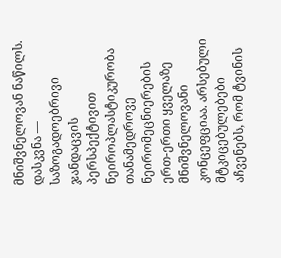მნიშვნელოვან ნაწილს.
დასკვნა — საზოგადოებრივი ჯანდაცვის პერსპექტივით
ნეიროპლასტიკურობა თანამედროვე ნეირომეცნიერების ერთ-ერთი ყველაზე მნიშვნელოვანი კონცეფციაა. არსებული მტკიცებულებები აჩვენებს, რომ ტვინის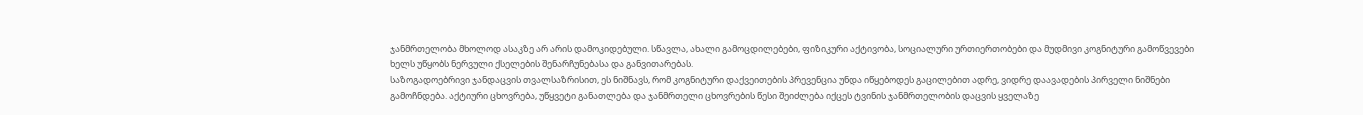ჯანმრთელობა მხოლოდ ასაკზე არ არის დამოკიდებული. სწავლა, ახალი გამოცდილებები, ფიზიკური აქტივობა, სოციალური ურთიერთობები და მუდმივი კოგნიტური გამოწვევები ხელს უწყობს ნერვული ქსელების შენარჩუნებასა და განვითარებას.
საზოგადოებრივი ჯანდაცვის თვალსაზრისით, ეს ნიშნავს, რომ კოგნიტური დაქვეითების პრევენცია უნდა იწყებოდეს გაცილებით ადრე, ვიდრე დაავადების პირველი ნიშნები გამოჩნდება. აქტიური ცხოვრება, უწყვეტი განათლება და ჯანმრთელი ცხოვრების წესი შეიძლება იქცეს ტვინის ჯანმრთელობის დაცვის ყველაზე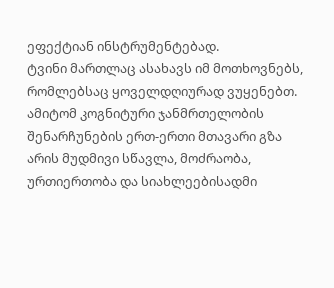ეფექტიან ინსტრუმენტებად.
ტვინი მართლაც ასახავს იმ მოთხოვნებს, რომლებსაც ყოველდღიურად ვუყენებთ. ამიტომ კოგნიტური ჯანმრთელობის შენარჩუნების ერთ-ერთი მთავარი გზა არის მუდმივი სწავლა, მოძრაობა, ურთიერთობა და სიახლეებისადმი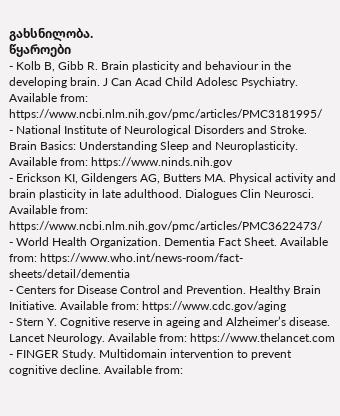გახსნილობა.
წყაროები
- Kolb B, Gibb R. Brain plasticity and behaviour in the developing brain. J Can Acad Child Adolesc Psychiatry. Available from: https://www.ncbi.nlm.nih.gov/pmc/articles/PMC3181995/
- National Institute of Neurological Disorders and Stroke. Brain Basics: Understanding Sleep and Neuroplasticity. Available from: https://www.ninds.nih.gov
- Erickson KI, Gildengers AG, Butters MA. Physical activity and brain plasticity in late adulthood. Dialogues Clin Neurosci. Available from: https://www.ncbi.nlm.nih.gov/pmc/articles/PMC3622473/
- World Health Organization. Dementia Fact Sheet. Available from: https://www.who.int/news-room/fact-sheets/detail/dementia
- Centers for Disease Control and Prevention. Healthy Brain Initiative. Available from: https://www.cdc.gov/aging
- Stern Y. Cognitive reserve in ageing and Alzheimer’s disease. Lancet Neurology. Available from: https://www.thelancet.com
- FINGER Study. Multidomain intervention to prevent cognitive decline. Available from: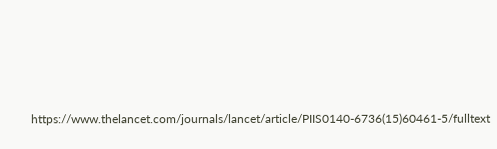https://www.thelancet.com/journals/lancet/article/PIIS0140-6736(15)60461-5/fulltext